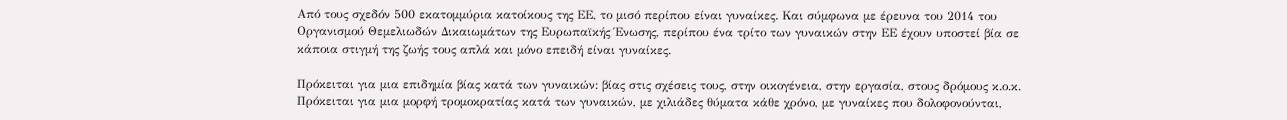Από τους σχεδόν 500 εκατομμύρια κατοίκους της ΕΕ, το μισό περίπου είναι γυναίκες. Και σύμφωνα με έρευνα του 2014 του Οργανισμού Θεμελιωδών Δικαιωμάτων της Ευρωπαϊκής Ένωσης, περίπου ένα τρίτο των γυναικών στην ΕΕ έχουν υποστεί βία σε κάποια στιγμή της ζωής τους απλά και μόνο επειδή είναι γυναίκες.

Πρόκειται για μια επιδημία βίας κατά των γυναικών: βίας στις σχέσεις τους, στην οικογένεια, στην εργασία, στους δρόμους κ.ο.κ. Πρόκειται για μια μορφή τρομοκρατίας κατά των γυναικών, με χιλιάδες θύματα κάθε χρόνο, με γυναίκες που δολοφονούνται,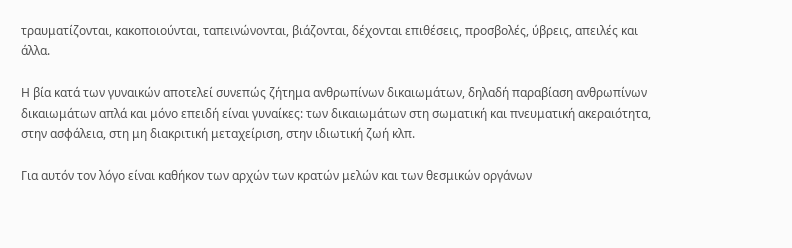τραυματίζονται, κακοποιούνται, ταπεινώνονται, βιάζονται, δέχονται επιθέσεις, προσβολές, ύβρεις, απειλές και άλλα.

Η βία κατά των γυναικών αποτελεί συνεπώς ζήτημα ανθρωπίνων δικαιωμάτων, δηλαδή παραβίαση ανθρωπίνων δικαιωμάτων απλά και μόνο επειδή είναι γυναίκες: των δικαιωμάτων στη σωματική και πνευματική ακεραιότητα, στην ασφάλεια, στη μη διακριτική μεταχείριση, στην ιδιωτική ζωή κλπ.

Για αυτόν τον λόγο είναι καθήκον των αρχών των κρατών μελών και των θεσμικών οργάνων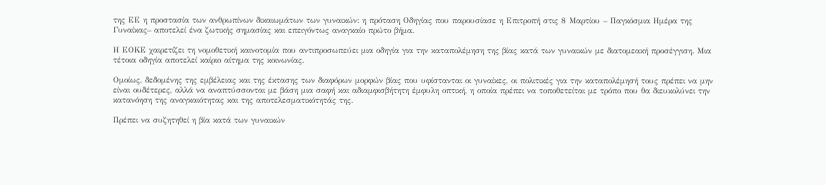της ΕΕ η προστασία των ανθρωπίνων δικαιωμάτων των γυναικών: η πρόταση Οδηγίας που παρουσίασε η Επιτροπή στις 8 Μαρτίου – Παγκόσμια Ημέρα της Γυναίκας– αποτελεί ένα ζωτικής σημασίας και επειγόντως αναγκαίο πρώτο βήμα.

Η ΕΟΚΕ χαιρετίζει τη νομοθετική καινοτομία που αντιπροσωπεύει μια οδηγία για την καταπολέμηση της βίας κατά των γυναικών με διατομεακή προσέγγιση. Μια τέτοια οδηγία αποτελεί καίριο αίτημα της κοινωνίας.

Ομοίως, δεδομένης της εμβέλειας και της έκτασης των διαφόρων μορφών βίας που υφίστανται οι γυναίκες, οι πολιτικές για την καταπολέμησή τους πρέπει να μην είναι ουδέτερες, αλλά να αναπτύσσονται με βάση μια σαφή και αδιαμφισβήτητη έμφυλη οπτική, η οποία πρέπει να τοποθετείται με τρόπο που θα διευκολύνει την κατανόηση της αναγκαιότητας και της αποτελεσματικότητάς της.

Πρέπει να συζητηθεί η βία κατά των γυναικών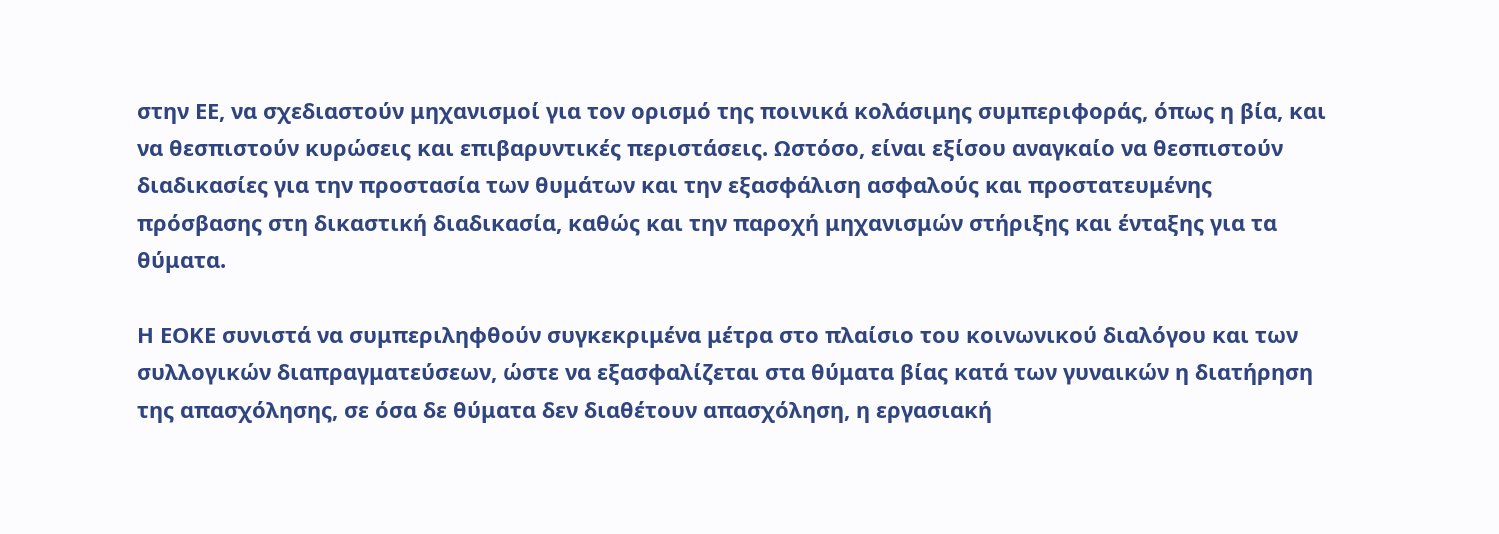στην ΕΕ, να σχεδιαστούν μηχανισμοί για τον ορισμό της ποινικά κολάσιμης συμπεριφοράς, όπως η βία, και να θεσπιστούν κυρώσεις και επιβαρυντικές περιστάσεις. Ωστόσο, είναι εξίσου αναγκαίο να θεσπιστούν διαδικασίες για την προστασία των θυμάτων και την εξασφάλιση ασφαλούς και προστατευμένης πρόσβασης στη δικαστική διαδικασία, καθώς και την παροχή μηχανισμών στήριξης και ένταξης για τα θύματα.

Η ΕΟΚΕ συνιστά να συμπεριληφθούν συγκεκριμένα μέτρα στο πλαίσιο του κοινωνικού διαλόγου και των συλλογικών διαπραγματεύσεων, ώστε να εξασφαλίζεται στα θύματα βίας κατά των γυναικών η διατήρηση της απασχόλησης, σε όσα δε θύματα δεν διαθέτουν απασχόληση, η εργασιακή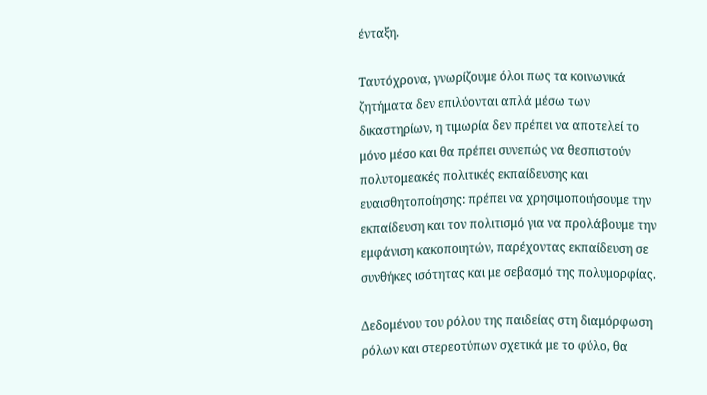ένταξη.

Ταυτόχρονα, γνωρίζουμε όλοι πως τα κοινωνικά ζητήματα δεν επιλύονται απλά μέσω των δικαστηρίων, η τιμωρία δεν πρέπει να αποτελεί το μόνο μέσο και θα πρέπει συνεπώς να θεσπιστούν πολυτομεακές πολιτικές εκπαίδευσης και ευαισθητοποίησης: πρέπει να χρησιμοποιήσουμε την εκπαίδευση και τον πολιτισμό για να προλάβουμε την εμφάνιση κακοποιητών, παρέχοντας εκπαίδευση σε συνθήκες ισότητας και με σεβασμό της πολυμορφίας.

Δεδομένου του ρόλου της παιδείας στη διαμόρφωση ρόλων και στερεοτύπων σχετικά με το φύλο, θα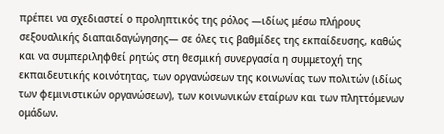πρέπει να σχεδιαστεί ο προληπτικός της ρόλος ―ιδίως μέσω πλήρους σεξουαλικής διαπαιδαγώγησης― σε όλες τις βαθμίδες της εκπαίδευσης, καθώς και να συμπεριληφθεί ρητώς στη θεσμική συνεργασία η συμμετοχή της εκπαιδευτικής κοινότητας, των οργανώσεων της κοινωνίας των πολιτών (ιδίως των φεμινιστικών οργανώσεων), των κοινωνικών εταίρων και των πληττόμενων ομάδων.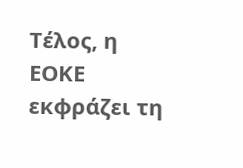Τέλος, η ΕΟΚΕ εκφράζει τη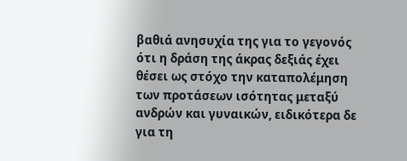βαθιά ανησυχία της για το γεγονός ότι η δράση της άκρας δεξιάς έχει θέσει ως στόχο την καταπολέμηση των προτάσεων ισότητας μεταξύ ανδρών και γυναικών, ειδικότερα δε για τη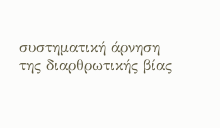συστηματική άρνηση της διαρθρωτικής βίας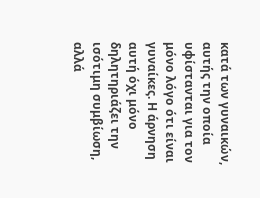κατά των γυναικών, αυτής την οποία υφίστανται για τον μόνο λόγο ότι είναι γυναίκες. Η άρνηση αυτή όχι μόνο δηλητηριάζει την ισότιμη συμβίωση, αλλά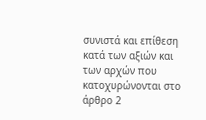συνιστά και επίθεση κατά των αξιών και των αρχών που κατοχυρώνονται στο άρθρο 2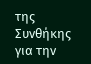της Συνθήκης για την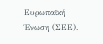Ευρωπαϊκή Ένωση (ΣΕΕ).